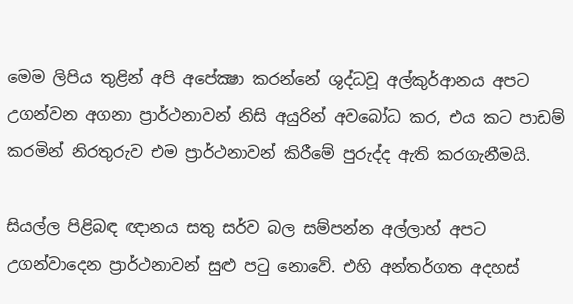මෙම ලිපිය තුළින් අපි අපේක්‍ෂා කරන්නේ ශුද්ධවූ අල්කුර්ආනය අපට උගන්වන අගනා ප්‍රාර්ථනාවන් නිසි අයුරින් අවබෝධ කර, එය කට පාඩම් කරමින් නිරතුරුව එම ප්‍රාර්ථනාවන් කිරීමේ පුරුද්ද ඇති කරගැනීමයි.

සියල්ල පිළිබඳ ඥානය සතු සර්ව බල සම්පන්න අල්ලාහ් අපට උගන්වාදෙන ප්‍රාර්ථනාවන් සුළු පටු නොවේ. එහි අන්තර්ගත අදහස්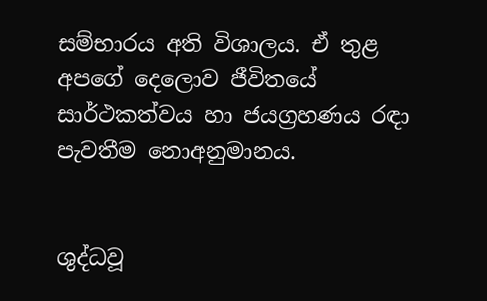සම්භාරය අති විශාලය. ඒ තුළ අපගේ දෙලොව ජීවිතයේ සාර්ථකත්වය හා ජයග්‍රහණය රඳා පැවතීම නොඅනුමානය.


ශුද්ධවූ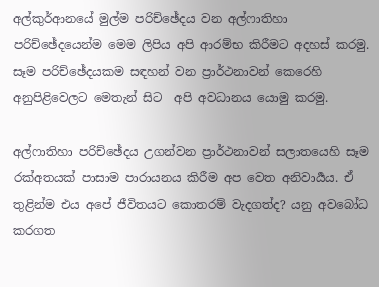අල්කුර්ආනයේ මුල්ම පරිච්ඡේදය වන අල්ෆාතිහා පරිච්ඡේදයෙන්ම මෙම ලිපිය අපි ආරම්භ කිරීමට අදහස් කරමු. සෑම පරිච්ඡේදයකම සඳහන් වන ප්‍රාර්ථනාවන් කෙරෙහි අනුපිළිවෙලට මෙතැන් සිට  අපි අවධානය යොමු කරමු.

අල්ෆාතිහා පරිච්ඡේදය උගන්වන ප්‍රාර්ථනාවන් සලාතයෙහි සෑම රක්අතයක් පාසාම පාරායනය කිරීම අප වෙත අනිවාර්‍යය. ඒ තුළින්ම එය අපේ ජීවිතයට කොතරම් වැදගත්ද? යනු අවබෝධ කරගත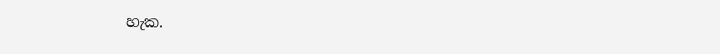හැක.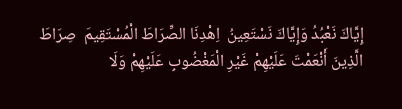إِيَّاكَ نَعْبُدُ وَإِيَّاكَ نَسْتَعِينُ  اِهْدِنَا الصِّرَاطَ الْمُسْتَقِيمَ  صِرَاطَ الَّذِينَ أَنْعَمْتَ عَلَيْهِمْ غَيْرِ الْمَغْضُوبِ عَلَيْهِمْ وَلَا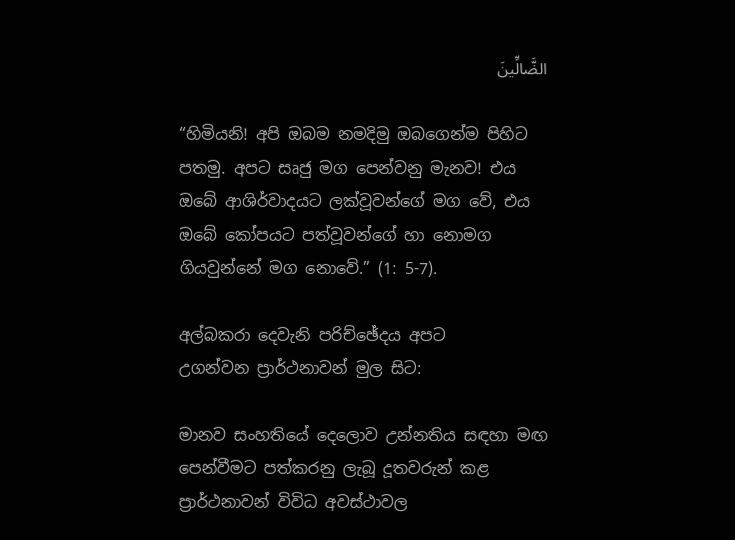الضَّالِّينَ

“හිමියනි! අපි ඔබම නමදිමු ඔබගෙන්ම පිහිට පතමු. අපට සෘජු මග පෙන්වනු මැනව! එය ඔබේ ආශිර්වාදයට ලක්වූවන්ගේ මග වේ, එය ඔබේ කෝපයට පත්වූවන්ගේ හා නොමග ගියවුන්නේ මග නොවේ.” (1: 5-7).

අල්බකරා දෙවැනි පරිච්ඡේදය අපට
උගන්වන ප්‍රාර්ථනාවන් මුල සිට:

මානව සංහතියේ දෙලොව උන්නතිය සඳහා මඟ පෙන්වීමට පත්කරනු ලැබූ දූතවරුන් කළ ප්‍රාර්ථනාවන් විවිධ අවස්ථාවල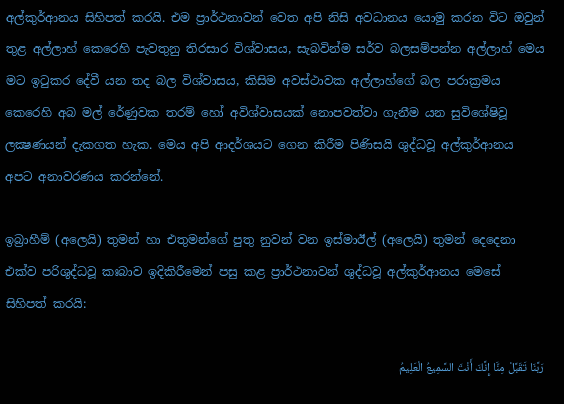අල්කුර්ආනය සිහිපත් කරයි. එම ප්‍රාර්ථනාවන් වෙත අපි නිසි අවධානය යොමු කරන විට ඔවුන් තුළ අල්ලාහ් කෙරෙහි පැවතුනු තිරසාර විශ්වාසය, සැබවින්ම සර්ව බලසම්පන්න අල්ලාහ් මෙය මට ඉටුකර දේවී යන තද බල විශ්වාසය, කිසිම අවස්ථාවක අල්ලාහ්ගේ බල පරාක්‍රමය කෙරෙහි අබ මල් රේණුවක තරම් හෝ අවිශ්වාසයක් නොපවත්වා ගැනීම යන සුවිශේෂිවූ ලක්‍ෂණයන් දැකගත හැක. මෙය අපි ආදර්ශයට ගෙන කිරීම පිණිසයි ශුද්ධවූ අල්කුර්ආනය අපට අනාවරණය කරන්නේ.

ඉබ්‍රාහීම් (අලෙයි) තුමන් හා එතුමන්ගේ පුතු නුවන් වන ඉස්මාඊල් (අලෙයි) තුමන් දෙදෙනා එක්ව පරිශුද්ධවූ කඃබාව ඉදිකිරීමෙන් පසු කළ ප්‍රාර්ථනාවන් ශුද්ධවූ අල්කුර්ආනය මෙසේ සිහිපත් කරයි:

رَبَّنَا تَقَبَّلْ مِنَّا إِنَّكَ أَنْتَ السَّمِيعُ الْعَلِيمُ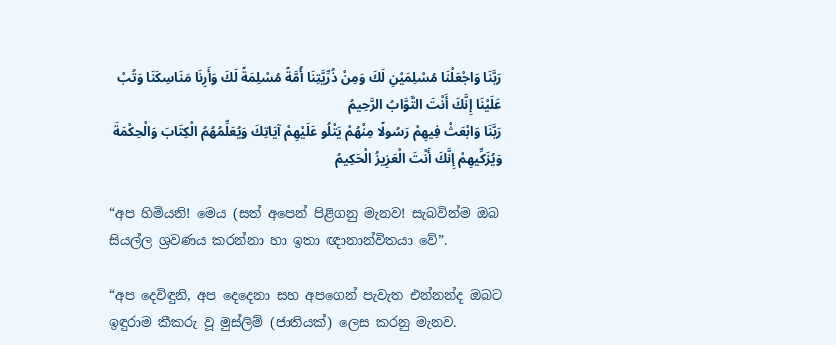رَبَّنَا وَاجْعَلْنَا مُسْلِمَيْنِ لَكَ وَمِنْ ذُرِّيَّتِنَا أُمَّةً مُسْلِمَةً لَكَ وَأَرِنَا مَنَاسِكَنَا وَتُبْ عَلَيْنَا إِنَّكَ أَنْتَ التَّوَّابُ الرَّحِيمُ
رَبَّنَا وَابْعَثْ فِيهِمْ رَسُولًا مِنْهُمْ يَتْلُو عَلَيْهِمْ آيَاتِكَ وَيُعَلِّمُهُمُ الْكِتَابَ وَالْحِكْمَةَ وَيُزَكِّيهِمْ إِنَّكَ أَنْتَ الْعَزِيزُ الْحَكِيمُ

“අප හිමියනි! මෙය (සත් අපෙන් පිළිගනු මැනව! සැබවින්ම ඔබ සියල්ල ශ්‍රවණය කරන්නා හා ඉතා ඥානාන්විතයා වේ”.

“අප දෙවිඳුනි, අප දෙදෙනා සහ අපගෙන් පැවැත එන්නන්ද ඔබට ඉඳුරාම කීකරු වූ මුස්ලිම් (ජාතියක්) ලෙස කරනු මැනව.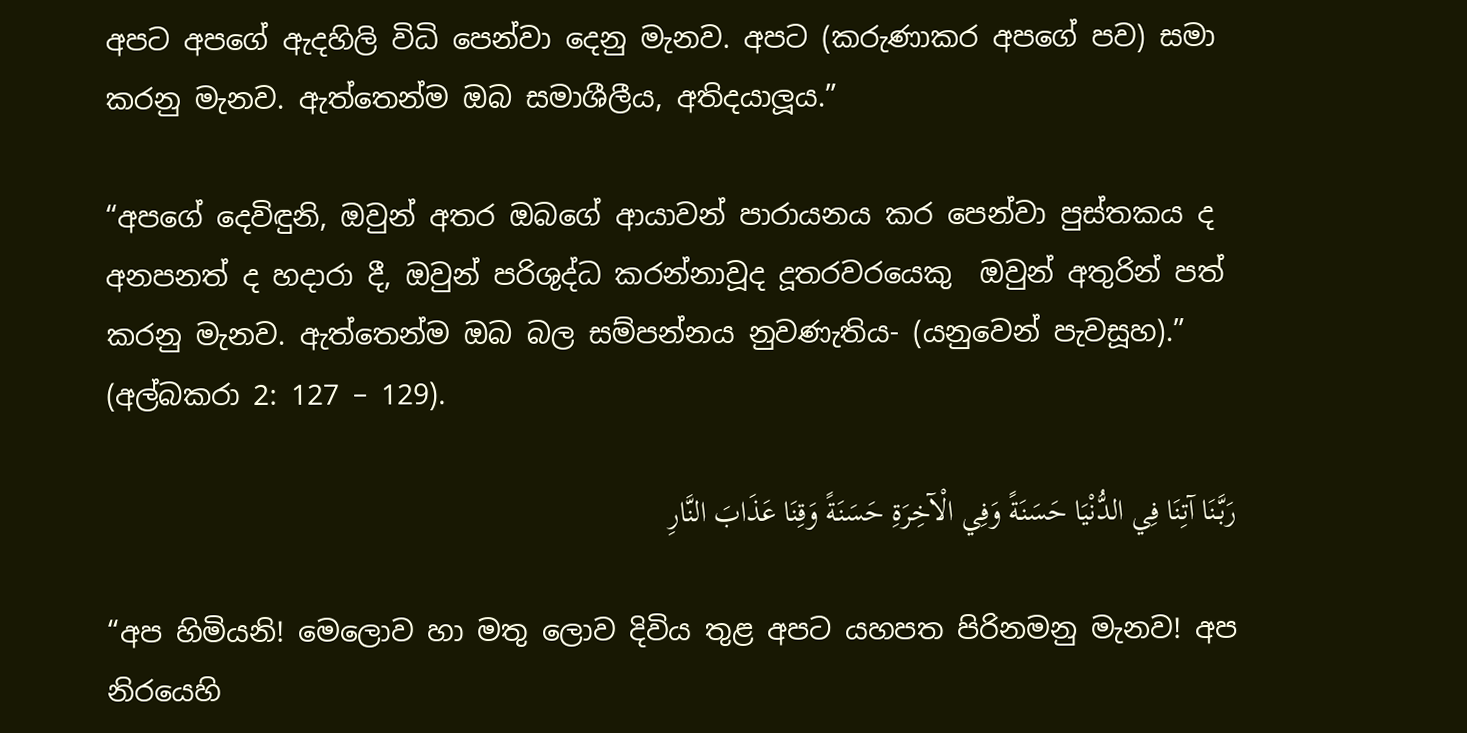අපට අපගේ ඇදහිලි විධි පෙන්වා දෙනු මැනව. අපට (කරුණාකර අපගේ පව) සමා කරනු මැනව. ඇත්තෙන්ම ඔබ සමාශීලීය, අතිදයාලූය.”

“අපගේ දෙවිඳුනි, ඔවුන් අතර ඔබගේ ආයාවන් පාරායනය කර පෙන්වා පුස්තකය ද අනපනත් ද හදාරා දී, ඔවුන් පරිශුද්ධ කරන්නාවූද දූතරවරයෙකු  ඔවුන් අතුරින් පත් කරනු මැනව. ඇත්තෙන්ම ඔබ බල සම්පන්නය නුවණැතිය- (යනුවෙන් පැවසූහ).” (අල්බකරා 2: 127 – 129).

رَبَّنَا آتِنَا فِي الدُّنْيَا حَسَنَةً وَفِي الْآخِرَةِ حَسَنَةً وَقِنَا عَذَابَ النَّارِ

“අප හිමියනි! මෙලොව හා මතු ලොව දිවිය තුළ අපට යහපත පිරිනමනු මැනව! අප නිරයෙහි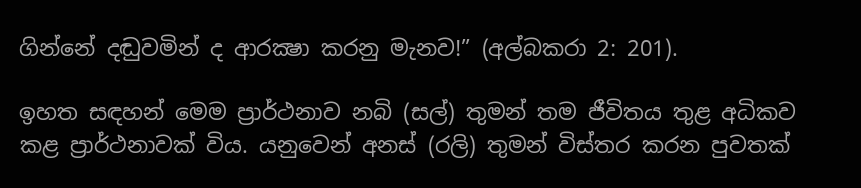ගින්නේ දඬුවමින් ද ආරක්‍ෂා කරනු මැනව!” (අල්බකරා 2: 201).

ඉහත සඳහන් මෙම ප්‍රාර්ථනාව නබි (සල්) තුමන් තම ජීවිතය තුළ අධිකව කළ ප්‍රාර්ථනාවක් විය. යනුවෙන් අනස් (රලි) තුමන් විස්තර කරන පුවතක්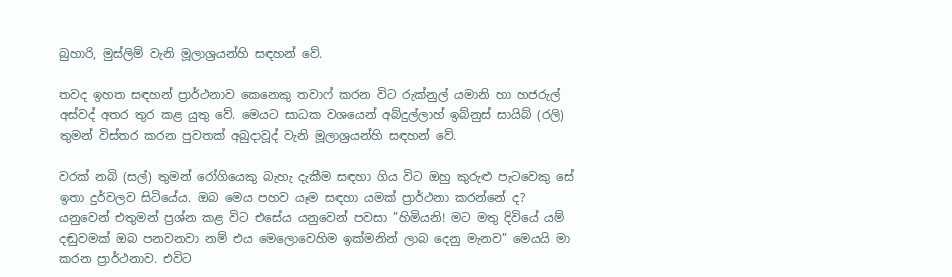බුහාරි, මුස්ලිම් වැනි මූලාශ්‍රයන්හි සඳහන් වේ.

තවද ඉහත සඳහන් ප්‍රාර්ථනාව කෙනෙකු තවාෆ් කරන විට රුක්නුල් යමානි හා හජරුල් අස්වද් අතර තුර කළ යුතු වේ. මෙයට සාධක වශයෙන් අබ්දුල්ලාහ් ඉබ්නුස් සායිබ් (රලි) තුමන් විස්තර කරන පුවතක් අබුදාවූද් වැනි මූලාශ්‍රයන්හි සඳහන් වේ.

වරක් නබි (සල්) තුමන් රෝගියෙකු බැහැ දැකීම සඳහා ගිය විට ඔහු කුරුළු පැටවෙකු සේ ඉතා දුර්වලව සිටියේය. ඔබ මෙය පහව යෑම සඳහා යමක් ප්‍රාර්ථනා කරන්නේ ද? යනුවෙන් එතුමන් ප්‍රශ්න කළ විට එසේය යනුවෙන් පවසා ”හිමියනි! මට මතු දිවියේ යම් දඬුවමක් ඔබ පනවනවා නම් එය මෙලොවෙහිම ඉක්මනින් ලාබ දෙනු මැනව” මෙයයි මා කරන ප්‍රාර්ථනාව. එවිට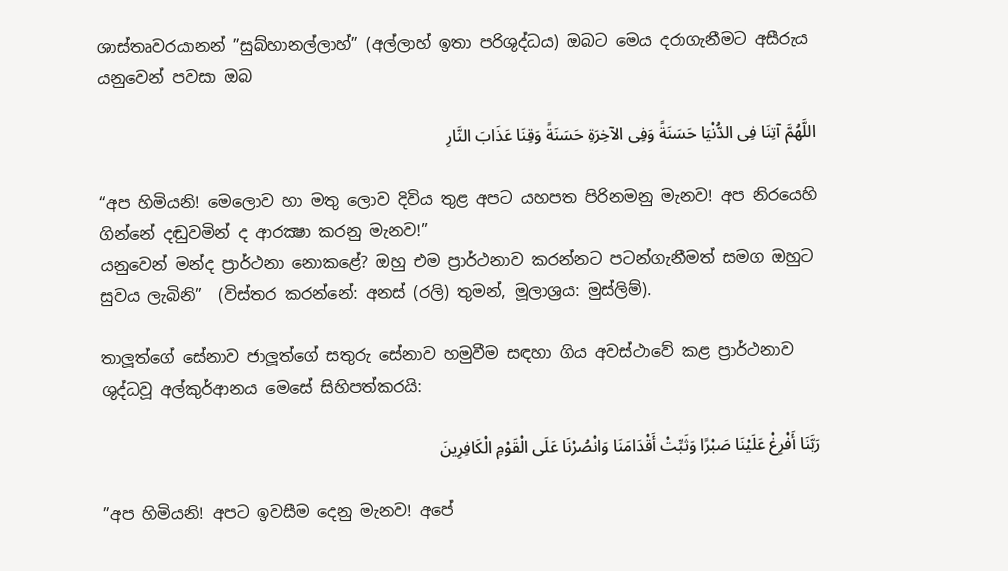ශාස්තෘවරයානන් ”සුබ්හානල්ලාහ්” (අල්ලාහ් ඉතා පරිශුද්ධය) ඔබට මෙය දරාගැනීමට අසීරුය යනුවෙන් පවසා ඔබ

اللَّهُمَّ آتِنَا فِى الدُّنْيَا حَسَنَةً وَفِى الآخِرَةِ حَسَنَةً وَقِنَا عَذَابَ النَّارِ

“අප හිමියනි! මෙලොව හා මතු ලොව දිවිය තුළ අපට යහපත පිරිනමනු මැනව! අප නිරයෙහි ගින්නේ දඬුවමින් ද ආරක්‍ෂා කරනු මැනව!”
යනුවෙන් මන්ද ප්‍රාර්ථනා නොකළේ? ඔහු එම ප්‍රාර්ථනාව කරන්නට පටන්ගැනීමත් සමග ඔහුට සුවය ලැබිනි”  (විස්තර කරන්නේ: අනස් (රලි) තුමන්, මූලාශ්‍රය: මුස්ලිම්).

තාලූත්ගේ සේනාව ජාලූත්ගේ සතුරු සේනාව හමුවීම සඳහා ගිය අවස්ථාවේ කළ ප්‍රාර්ථනාව ශුද්ධවූ අල්කුර්ආනය මෙසේ සිහිපත්කරයි:

رَبَّنَا أَفْرِغْ عَلَيْنَا صَبْرًا وَثَبِّتْ أَقْدَامَنَا وَانْصُرْنَا عَلَى الْقَوْمِ الْكَافِرِينَ

”අප හිමියනි! අපට ඉවසීම දෙනු මැනව! අපේ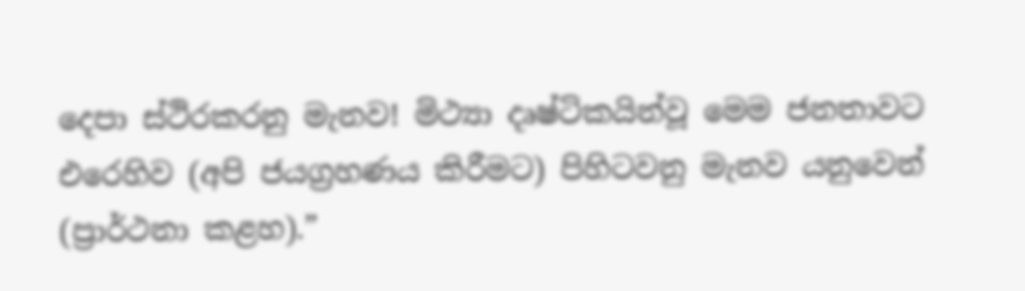දෙපා ස්ථිරකරනු මැනව! මිථ්‍යා දෘෂ්ටිකයින්වූ මෙම ජනතාවට එරෙහිව (අපි ජයග්‍රහණය කිරීමට) පිහිටවනු මැනව යනුවෙන් (ප්‍රාර්ථනා කළහ).”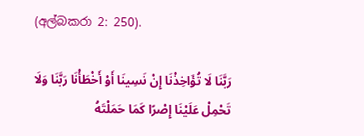(අල්බකරා 2: 250).

رَبَّنَا لَا تُؤَاخِذْنَا إِنْ نَسِينَا أَوْ أَخْطَأْنَا رَبَّنَا وَلَا تَحْمِلْ عَلَيْنَا إِصْرًا كَمَا حَمَلْتَهُ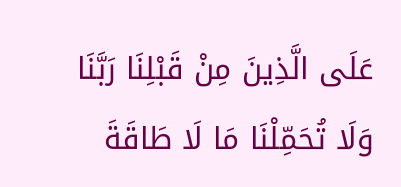عَلَى الَّذِينَ مِنْ قَبْلِنَا رَبَّنَا وَلَا تُحَمِّلْنَا مَا لَا طَاقَةَ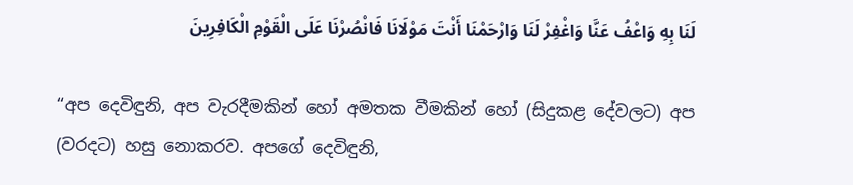لَنَا بِهِ وَاعْفُ عَنَّا وَاغْفِرْ لَنَا وَارْحَمْنَا أَنْتَ مَوْلَانَا فَانْصُرْنَا عَلَى الْقَوْمِ الْكَافِرِينَ

“අප දෙවිඳුනි, අප වැරදීමකින් හෝ අමතක වීමකින් හෝ (සිදුකළ දේවලට) අප (වරදට) හසු නොකරව. අපගේ දෙවිඳුනි,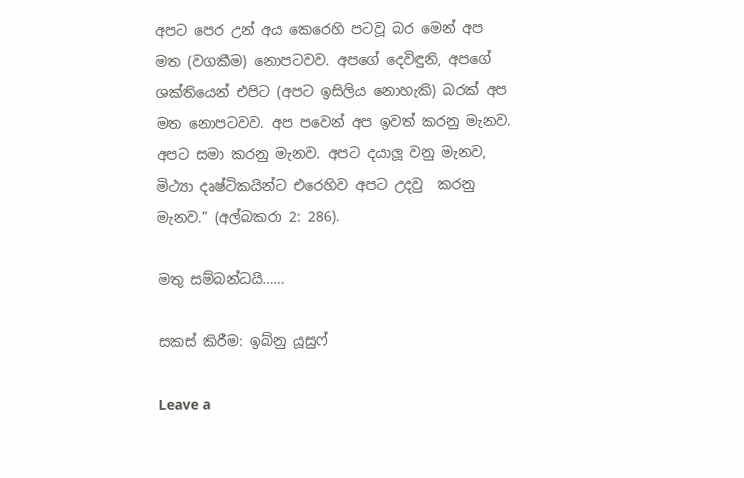අපට පෙර උන් අය කෙරෙහි පටවූ බර මෙන් අප මත (වගකීම) නොපටවව. අපගේ දෙවිඳුනි, අපගේ ශක්තියෙන් එපිට (අපට ඉසිලිය නොහැකි) බරක් අප මත නොපටවව. අප පවෙන් අප ඉවත් කරනු මැනව. අපට සමා කරනු මැනව. අපට දයාලූ වනු මැනව, මිථ්‍යා දෘෂ්ටිකයින්ට එරෙහිව අපට උදවු  කරනු මැනව.” (අල්බකරා 2: 286).

මතු සම්බන්ධයි……

සකස් කිරීම: ඉබ්නු යූසුෆ්

Leave a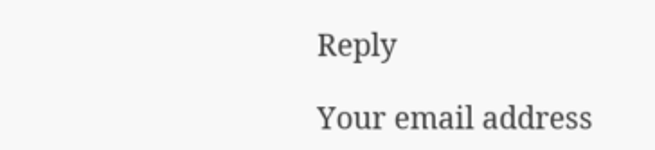Reply

Your email address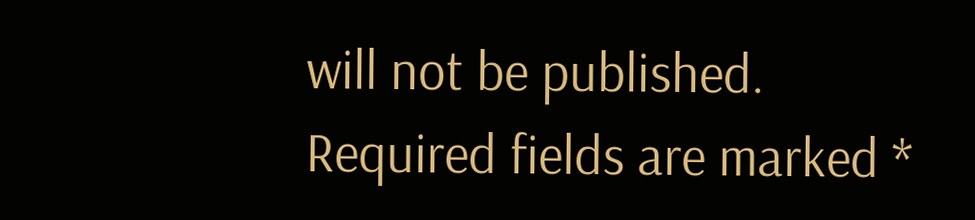will not be published. Required fields are marked *